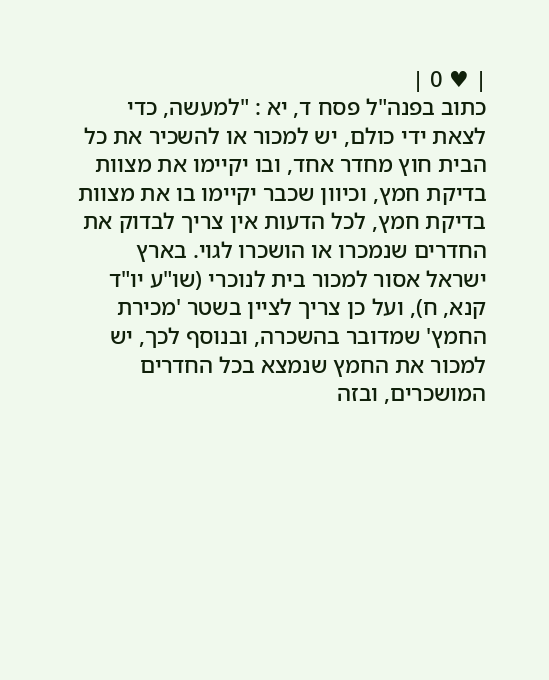| ♥ 0 |
כתוב בפנה"ל פסח ד, יא : "למעשה, כדי לצאת ידי כולם, יש למכור או להשכיר את כל הבית חוץ מחדר אחד, ובו יקיימו את מצוות בדיקת חמץ, וכיוון שכבר יקיימו בו את מצוות בדיקת חמץ, לכל הדעות אין צריך לבדוק את החדרים שנמכרו או הושכרו לגוי. בארץ ישראל אסור למכור בית לנוכרי (שו"ע יו"ד קנא, ח), ועל כן צריך לציין בשטר 'מכירת החמץ' שמדובר בהשכרה, ובנוסף לכך, יש למכור את החמץ שנמצא בכל החדרים המושכרים, ובזה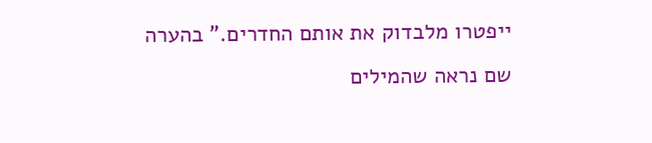ייפטרו מלבדוק את אותם החדרים." בהערה שם נראה שהמילים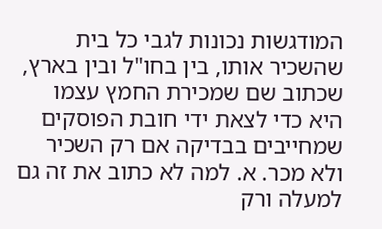המודגשות נכונות לגבי כל בית שהשכיר אותו, בין בחו"ל ובין בארץ, שכתוב שם שמכירת החמץ עצמו היא כדי לצאת ידי חובת הפוסקים שמחייבים בבדיקה אם רק השכיר ולא מכר. א. למה לא כתוב את זה גם למעלה ורק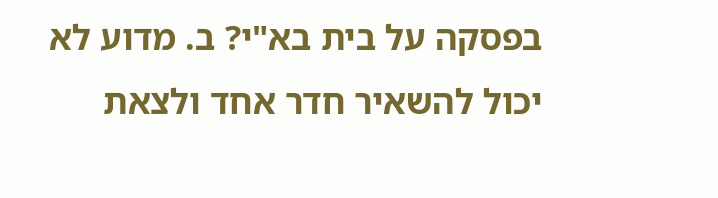בפסקה על בית בא"י? ב. מדוע לא יכול להשאיר חדר אחד ולצאת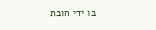בו ידי חובת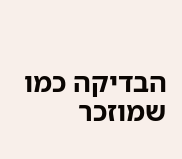הבדיקה כמו שמוזכר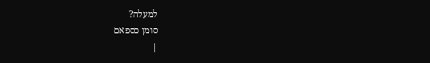למעלה?
סומן כספאם
|